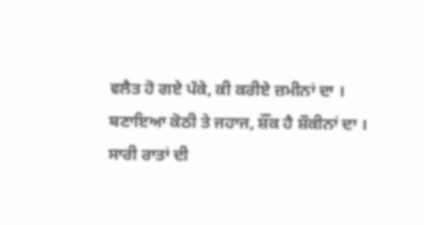ਵਲੈਤ ਹੋ ਗਏ ਪੱਕੇ, ਕੀ ਕਰੀਏ ਜ਼ਮੀਨਾਂ ਦਾ ।
ਬਣਾਇਆ ਕੋਠੀ ਤੇ ਜਹਾਜ, ਸ਼ੌਂਕ ਹੈ ਸ਼ੌਕੀਨਾਂ ਦਾ ।
ਸਾਰੀ ਰਾਤਾਂ ਦੀ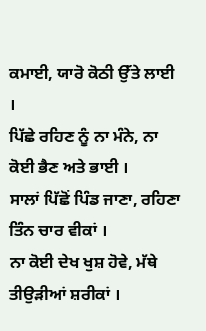ਕਮਾਈ, ਯਾਰੋ ਕੋਠੀ ਉੱਤੇ ਲਾਈ ।
ਪਿੱਛੇ ਰਹਿਣ ਨੂੰ ਨਾ ਮੰਨੇ, ਨਾ ਕੋਈ ਭੈਣ ਅਤੇ ਭਾਈ ।
ਸਾਲਾਂ ਪਿੱਛੋਂ ਪਿੰਡ ਜਾਣਾ, ਰਹਿਣਾ ਤਿੰਨ ਚਾਰ ਵੀਕਾਂ ।
ਨਾ ਕੋਈ ਦੇਖ ਖੁਸ਼ ਹੋਵੇ, ਮੱਥੇ ਤੀਉੜੀਆਂ ਸ਼ਰੀਕਾਂ ।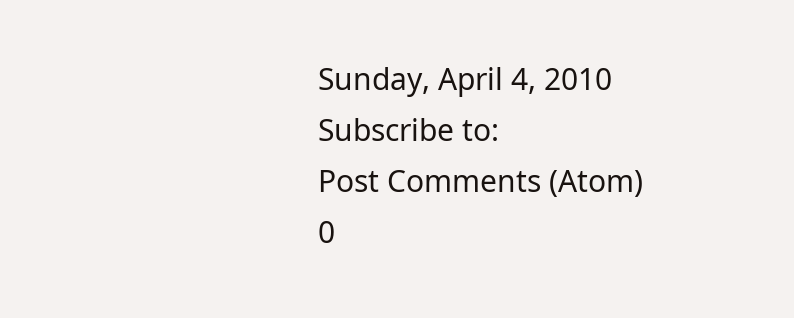Sunday, April 4, 2010
Subscribe to:
Post Comments (Atom)
0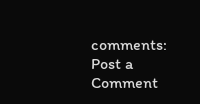comments:
Post a Comment